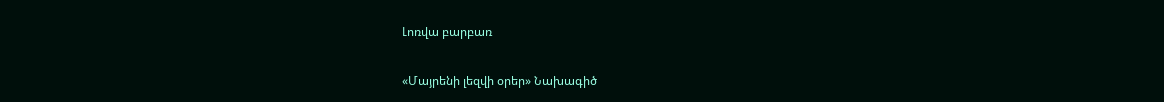Լոռվա բարբառ

«Մայրենի լեզվի օրեր» Նախագիծ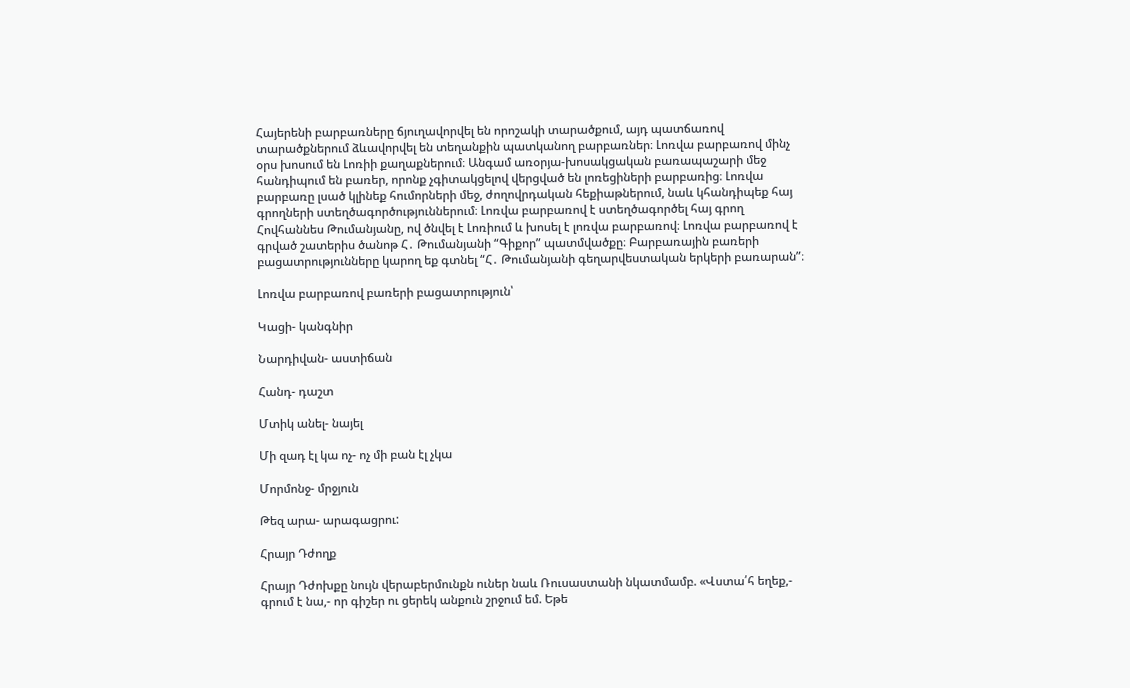Հայերենի բարբառները ճյուղավորվել են որոշակի տարածքում, այդ պատճառով տարածքներում ձևավորվել են տեղանքին պատկանող բարբառներ։ Լոռվա բարբառով մինչ օրս խոսում են Լոռիի քաղաքներում։ Անգամ առօրյա-խոսակցական բառապաշարի մեջ հանդիպում են բառեր, որոնք չգիտակցելով վերցված են լոռեցիների բարբառից։ Լոռվա բարբառը լսած կլինեք հումորների մեջ, ժողովրդական հեքիաթներում, նաև կհանդիպեք հայ գրողների ստեղծագործություններում։ Լոռվա բարբառով է ստեղծագործել հայ գրող Հովհաննես Թումանյանը, ով ծնվել է Լոռիում և խոսել է լոռվա բարբառով։ Լոռվա բարբառով է գրված շատերիս ծանոթ Հ․ Թումանյանի “Գիքոր” պատմվածքը։ Բարբառային բառերի բացատրությունները կարող եք գտնել “Հ․ Թումանյանի գեղարվեստական երկերի բառարան”։

Լոռվա բարբառով բառերի բացատրություն՝

Կացի- կանգնիր

Նարդիվան- աստիճան

Հանդ- դաշտ

Մտիկ անել- նայել

Մի զադ էլ կա ոչ- ոչ մի բան էլ չկա

Մորմոնջ- մրջյուն

Թեզ արա- արագացրու:

Հրայր Դժողք

Հրայր Դժոխքը նույն վերաբերմունքն ուներ նաև Ռուսաստանի նկատմամբ. «Վստա՛հ եղեք,- գրում է նա,- որ գիշեր ու ցերեկ անքուն շրջում եմ. Եթե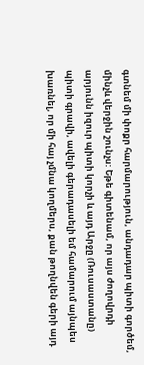գտնեմ մի փոքր հարմարություն, անդադար պիտի գործեմ, մինչև վերջին շունչս: Եթե գիտենամ, որ այս ժողովրդի արյունն իզուր պիտի կորչի և այդ Արջը (Ռուսաստանը) պիտի գրավի, ավելի գերադասելի եմ համարում այնպես խառնել, որ մի հայ չմնա կողմերս, քան թողնվեն գերի այդ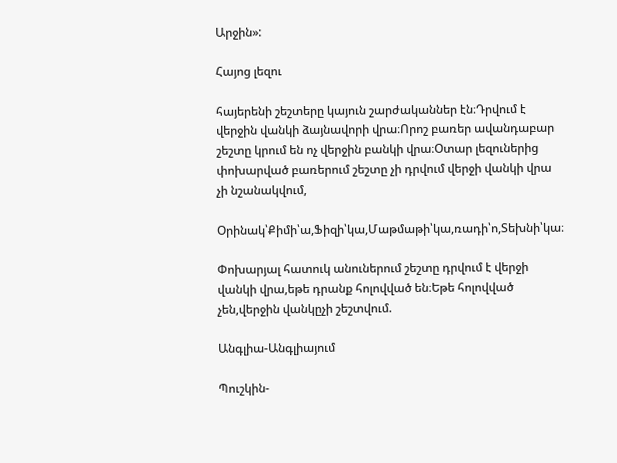Արջին»:

Հայոց լեզու

հայերենի շեշտերը կայուն շարժականներ էն։Դրվում է վերջին վանկի ձայնավորի վրա։Որոշ բառեր ավանդաբար շեշտը կրում են ոչ վերջին բանկի վրա։Օտար լեզուներից փոխարված բառերում շեշտը չի դրվում վերջի վանկի վրա չի նշանակվում,

Օրինակ՝Քիմի՝ա,Ֆիզի՝կա,Մաթմաթի՝կա,ռադի՝ո,Տեխնի՝կա։

Փոխարյալ հատուկ անուներում շեշտը դրվում է վերջի վանկի վրա,եթե դրանք հոլովված են։Եթե հոլովված չեն,վերջին վանկըչի շեշտվում.

Անգլիա-Անգլիայում

Պուշկին-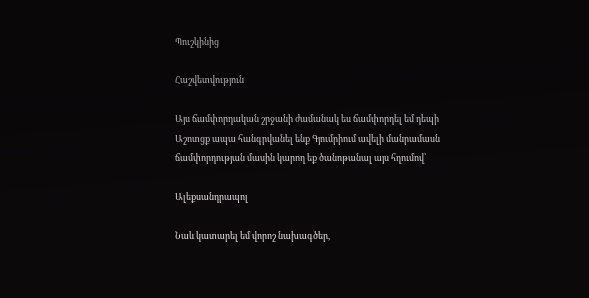Պուշկինից

Հաշվետվություն

Այս ճամփորդական շրջանի ժամանակ ես ճամփորդել եմ դեպի Աշոտցք ապա հանգրվանել ենք Գյումրիում ավելի մանրամասն ճամփորդության մասին կարող եք ծանոթանալ այս հղումով՝

Ալեքսանդրապոլ

Նաև կատարել եմ վորոշ նախագծեր,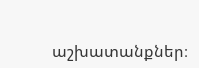աշխատանքներ։